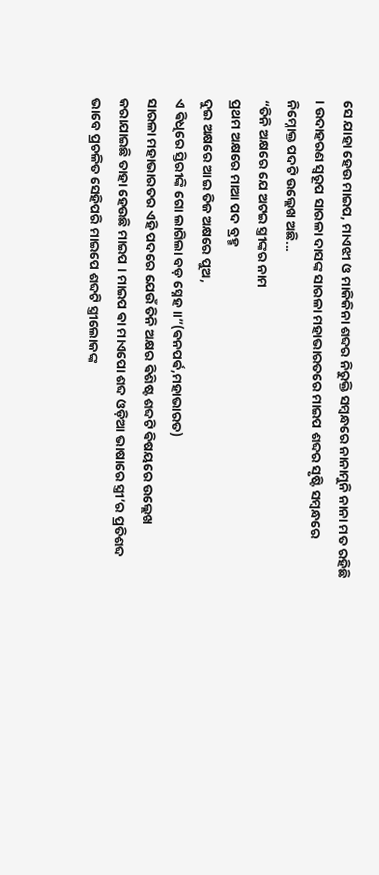ସେ ଯାହା ହେଉ ମାଇପ, ମାଏଝୀ ଓ ମାକିକିନା ଶବ୍ଦର ନିରୁକ୍ତି ସମ୍ବନ୍ଧରେ ନାନାମୁନି ନାନା ମତ ରହିଛି । ଉଦାହରଣ ସ୍ୱରୂପ ସାରଳା ଦାସଙ୍କ ସାରଳା ମହାଭାରତରେ ମାଇପ ଶବ୍ଦର ସୃଷ୍ଟି ସମ୍ବନ୍ଧରେ ନିମ୍ନୋକ୍ତ ପଦଟି ଉଲ୍ଲେଖ ଅଛି...
“ତିନି ଅକ୍ଷରେ ଯେ ଅଟଇ ସ୍ତ୍ରୀଙ୍କର ନାମ
ପ୍ରଥମ ଅକ୍ଷରେ ମାଆ ପଦ ବ୍ରହ୍ମ
ଦୁଇ ଅକ୍ଷରେ ଆଇ ତିଜ ଅକ୍ଷରେ ପୁଅ,
ଏ ଵିଧିରେ ସ୍ତିରୀଙ୍କି ଗୋ ଲାଗିଲା ବଡ଼ ସ୍ନେହ ॥”(ଵନପର୍ଵ,ମହାଭାରତ)
ସାରଳା ମହାଭାରତର ଏହି ପଦରେ ଯେଉଁ ତିନି ଅକ୍ଷର ଵିଶିଷ୍ଟ ଶବ୍ଦଟି ଵିଷୟରେ ଉଲ୍ଲେଖ କରାଯାଇଛି ତାହା ହେଉଛି ମାଇପ । ମାଇପ ଵା ମାଏପୋ ଶବ୍ଦ ଓଡ଼ିଆ ଭାଷାରେ ସ୍ତ୍ରୀ’ର ପ୍ରତିଶବ୍ଦ ଭାବେ ପ୍ରଚଳିତ ସେହିପରି ମାଇପେ ଶବ୍ଦଟି ସ୍ତ୍ରୀଲୋକଙ୍କ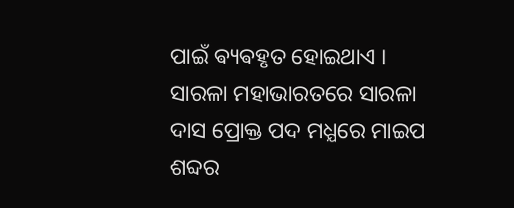ପାଇଁ ଵ୍ୟଵହୃତ ହୋଇଥାଏ ।
ସାରଳା ମହାଭାରତରେ ସାରଳା ଦାସ ପ୍ରୋକ୍ତ ପଦ ମଧ୍ଯରେ ମାଇପ ଶବ୍ଦର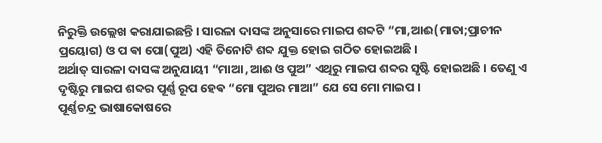ନିରୁକ୍ତି ଉଲ୍ଲେଖ କରାଯାଇଛନ୍ତି । ସାରଳା ଦାସଙ୍କ ଅନୁସାରେ ମାଇପ ଶବ୍ଦଟି “ମା,ଆଈ(ମାତା;ପ୍ରାଚୀନ ପ୍ରୟୋଗ) ଓ ପ ଵା ପୋ(ପୁଅ) ଏହି ତିନୋଟି ଶବ୍ଦ ଯୁକ୍ତ ହୋଇ ଗଠିତ ହୋଇଅଛି ।
ଅର୍ଥାତ୍ ସାରଳା ଦାସଙ୍କ ଅନୁଯାୟୀ “ମାଆ ,ଆଈ ଓ ପୁଅ” ଏଥିରୁ ମାଇପ ଶବ୍ଦର ସୃଷ୍ଟି ହୋଇଅଛି । ତେଣୁ ଏ ଦୃଷ୍ଟିରୁ ମାଇପ ଶବ୍ଦର ପୂର୍ଣ୍ଣ ରୂପ ହେଵ “ମୋ ପୁଅର ମାଆ” ଯେ ସେ ମୋ ମାଇପ ।
ପୂର୍ଣ୍ଣଚନ୍ଦ୍ର ଭାଷାକୋଷରେ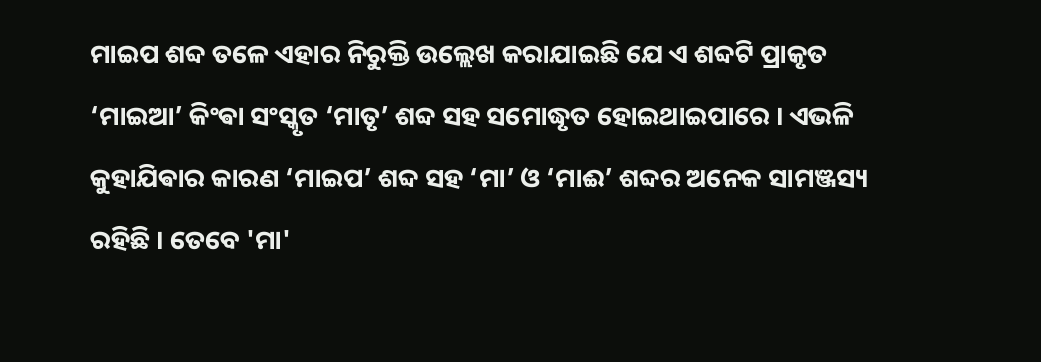ମାଇପ ଶବ୍ଦ ତଳେ ଏହାର ନିରୁକ୍ତି ଉଲ୍ଲେଖ କରାଯାଇଛି ଯେ ଏ ଶବ୍ଦଟି ପ୍ରାକୃତ ‘ମାଇଆ’ କିଂଵା ସଂସ୍କୃତ ‘ମାତୃ’ ଶବ୍ଦ ସହ ସମୋଦ୍ଧୃତ ହୋଇଥାଇପାରେ । ଏଭଳି କୁହାଯିଵାର କାରଣ ‘ମାଇପ’ ଶବ୍ଦ ସହ ‘ମା’ ଓ ‘ମାଈ’ ଶବ୍ଦର ଅନେକ ସାମଞ୍ଜସ୍ୟ ରହିଛି । ତେବେ 'ମା'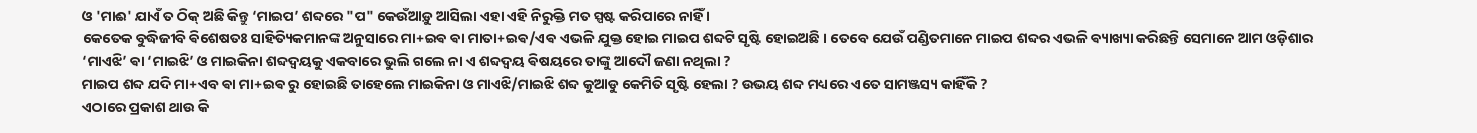ଓ 'ମାଈ' ଯାଏଁ ତ ଠିକ୍ ଅଛି କିନ୍ତୁ ‘ମାଇପ’ ଶବ୍ଦରେ "ପ" କେଉଁଆଡ଼ୁ ଆସିଲା ଏହା ଏହି ନିରୁକ୍ତି ମତ ସ୍ପଷ୍ଟ କରିପାରେ ନାହିଁ ।
କେତେକ ବୁଦ୍ଧିଜୀବି ଵିଶେଷତଃ ସାହିତ୍ୟିକମାନଙ୍କ ଅନୁସାରେ ମା+ଇଵ ଵା ମାତା+ଇଵ/ଏଵ ଏଭଳି ଯୁକ୍ତ ହୋଇ ମାଇପ ଶବ୍ଦଟି ସୃଷ୍ଟି ହୋଇଅଛି । ତେବେ ଯେଉଁ ପଣ୍ଡିତମାନେ ମାଇପ ଶବ୍ଦର ଏଭଳି ଵ୍ୟାଖ୍ୟା କରିଛନ୍ତି ସେମାନେ ଆମ ଓଡ଼ିଶାର ‘ମାଏଝି’ ଵା ‘ମାଇଝି’ ଓ ମାଇକିନା ଶବ୍ଦଦ୍ଵୟକୁ ଏକବାରେ ଭୁଲି ଗଲେ ନା ଏ ଶବ୍ଦଦ୍ଵୟ ଵିଷୟରେ ତାଙ୍କୁ ଆଦୌ ଜଣା ନଥିଲା ?
ମାଇପ ଶବ୍ଦ ଯଦି ମା+ଏବ ଵା ମା+ଇଵ ରୁ ହୋଇଛି ତାହେଲେ ମାଇକିନା ଓ ମାଏଝି/ମାଇଝି ଶବ୍ଦ କୁଆଡୁ କେମିତି ସୃଷ୍ଟି ହେଲା ? ଉଭୟ ଶବ୍ଦ ମଧ୍ୟରେ ଏତେ ସାମଞ୍ଜସ୍ୟ କାହିଁକି ?
ଏଠାରେ ପ୍ରକାଶ ଥାଉ କି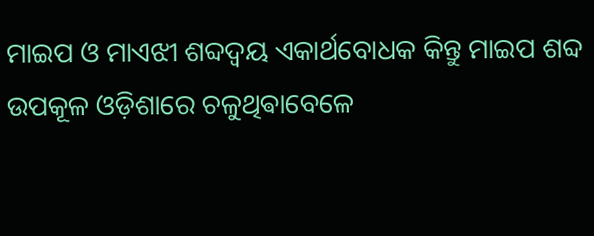ମାଇପ ଓ ମାଏଝୀ ଶବ୍ଦଦ୍ଵୟ ଏକାର୍ଥବୋଧକ କିନ୍ତୁ ମାଇପ ଶବ୍ଦ ଉପକୂଳ ଓଡ଼ିଶାରେ ଚଳୁଥିଵାବେଳେ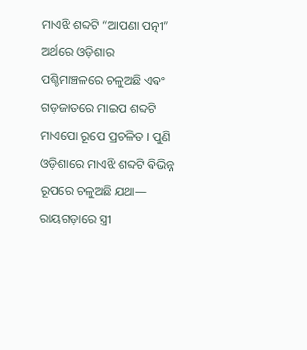ମାଏଝି ଶବ୍ଦଟି “ଆପଣା ପତ୍ନୀ” ଅର୍ଥରେ ଓଡ଼ିଶାର ପଶ୍ଚିମାଞ୍ଚଳରେ ଚଳୁଅଛି ଏଵଂ ଗଡ଼ଜାତରେ ମାଇପ ଶବ୍ଦଟି ମାଏପୋ ରୂପେ ପ୍ରଚଳିତ । ପୁଣି ଓଡ଼ିଶାରେ ମାଏଝି ଶବ୍ଦଟି ଵିଭିନ୍ନ ରୂପରେ ଚଳୁଅଛି ଯଥା—
ରାୟଗଡ଼ାରେ ସ୍ତ୍ରୀ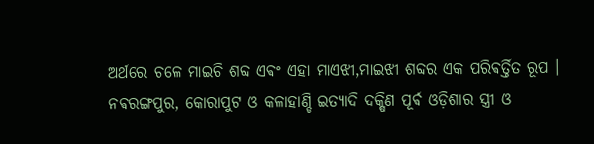ଅର୍ଥରେ ଚଳେ ମାଇଚି ଶବ୍ଦ ଏଵଂ ଏହା ମାଏଝୀ,ମାଇଝୀ ଶବ୍ଦର ଏକ ପରିଵର୍ତ୍ତିତ ରୂପ । ନଵରଙ୍ଗପୁର, କୋରାପୁଟ ଓ କଳାହାଣ୍ଡି ଇତ୍ୟାଦି ଦକ୍ଷିଣ ପୂର୍ଵ ଓଡ଼ିଶାର ସ୍ତ୍ରୀ ଓ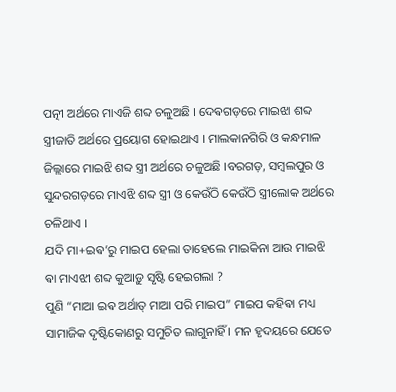ପତ୍ନୀ ଅର୍ଥରେ ମାଏଜି ଶବ୍ଦ ଚଳୁଅଛି । ଦେଵଗଡ଼ରେ ମାଇଝା ଶବ୍ଦ ସ୍ତ୍ରୀଜାତି ଅର୍ଥରେ ପ୍ରୟୋଗ ହୋଇଥାଏ । ମାଲକାନଗିରି ଓ କନ୍ଧମାଳ ଜିଲ୍ଲାରେ ମାଇଝି ଶବ୍ଦ ସ୍ତ୍ରୀ ଅର୍ଥରେ ଚଳୁଅଛି ।ବରଗଡ଼, ସମ୍ବଲପୁର ଓ ସୁନ୍ଦରଗଡ଼ରେ ମାଏଝି ଶବ୍ଦ ସ୍ତ୍ରୀ ଓ କେଉଁଠି କେଉଁଠି ସ୍ତ୍ରୀଲୋକ ଅର୍ଥରେ ଚଳିଥାଏ ।
ଯଦି ମା+ଇଵ’ରୁ ମାଇପ ହେଲା ତାହେଲେ ମାଇକିନା ଆଉ ମାଇଝି ଵା ମାଏଝୀ ଶବ୍ଦ କୁଆଡ଼ୁ ସୃଷ୍ଟି ହେଇଗଲା ?
ପୁଣି “ମାଆ ଇଵ ଅର୍ଥାତ୍ ମାଆ ପରି ମାଇପ” ମାଇପ କହିଵା ମଧ୍ୟ ସାମାଜିକ ଦୃଷ୍ଟିକୋଣରୁ ସମୁଚିତ ଲାଗୁନାହିଁ । ମନ ହୃଦୟରେ ଯେତେ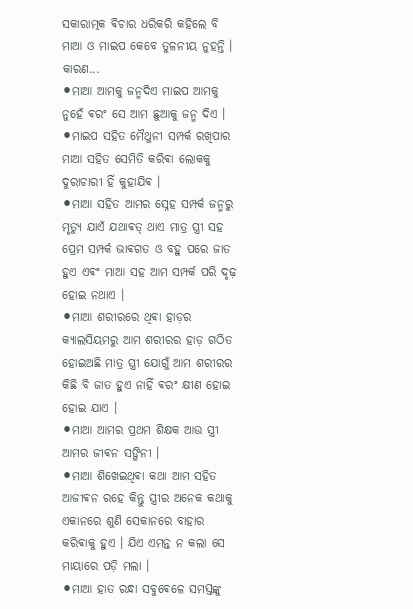ସକାରାତ୍ମକ ଵିଚାର ଧରିକରି କହିଲେ ବି ମାଆ ଓ ମାଇପ କେବେ ତୁଳନୀୟ ନୁହନ୍ତି । କାରଣ...
⚫ମାଆ ଆମକୁ ଜନ୍ମଦିଏ ମାଇପ ଆମକୁ ନୁହେଁ ଵରଂ ସେ ଆମ ଛୁଆକୁ ଜନ୍ମ ଦିଏ ।
⚫ମାଇପ ସହିତ ମୈଥୁନୀ ସମ୍ପର୍କ ରଖିପାର ମାଆ ସହିତ ସେମିତି କରିଵା ଲୋକକୁ ଦୁରାଚାରୀ ହିଁ କୁହାଯିଵ ।
⚫ମାଆ ସହିତ ଆମର ସ୍ନେହ ସମ୍ପର୍କ ଜନ୍ମରୁ ମୃତ୍ୟୁ ଯାଏଁ ଯଥାଵତ୍ ଥାଏ ମାତ୍ର ସ୍ତ୍ରୀ ସହ ପ୍ରେମ ସମ୍ପର୍କ ଭାଵଗତ ଓ ବହୁ ପରେ ଜାତ ହୁଏ ଏଵଂ ମାଆ ସହ ଆମ ସମ୍ପର୍କ ପରି ଦୃଢ଼ ହୋଇ ନଥାଏ ।
⚫ମାଆ ଶରୀରରେ ଥିଵା ହାଡ଼ର କ୍ୟାଲସିୟମରୁ ଆମ ଶରୀରର ହାଡ଼ ଗଠିତ ହୋଇଅଛି ମାତ୍ର ସ୍ତ୍ରୀ ଯୋଗୁଁ ଆମ ଶରୀରର କିଛି ବି ଜାତ ହୁଏ ନାହିଁ ଵରଂ କ୍ଷୀଣ ହୋଇ ହୋଇ ଯାଏ ।
⚫ମାଆ ଆମର ପ୍ରଥମ ଶିକ୍ଷକ ଆଉ ସ୍ତ୍ରୀ ଆମର ଜୀଵନ ସଙ୍ଗିନୀ ।
⚫ମାଆ ଶିଖେଇଥିଵା କଥା ଆମ ସହିତ ଆଜୀଵନ ରହେ କିନ୍ତୁ ସ୍ତ୍ରୀର ଅନେକ କଥାକୁ ଏକାନରେ ଶୁଣି ସେକାନରେ ବାହାର କରିଵାକୁ ହୁଏ । ଯିଏ ଏମନ୍ତ ନ କଲା ସେ ମାୟାରେ ପଡ଼ି ମଲା ।
⚫ମାଆ ହାତ ରନ୍ଧା ସବୁଵେଳେ ସମସ୍ତଙ୍କୁ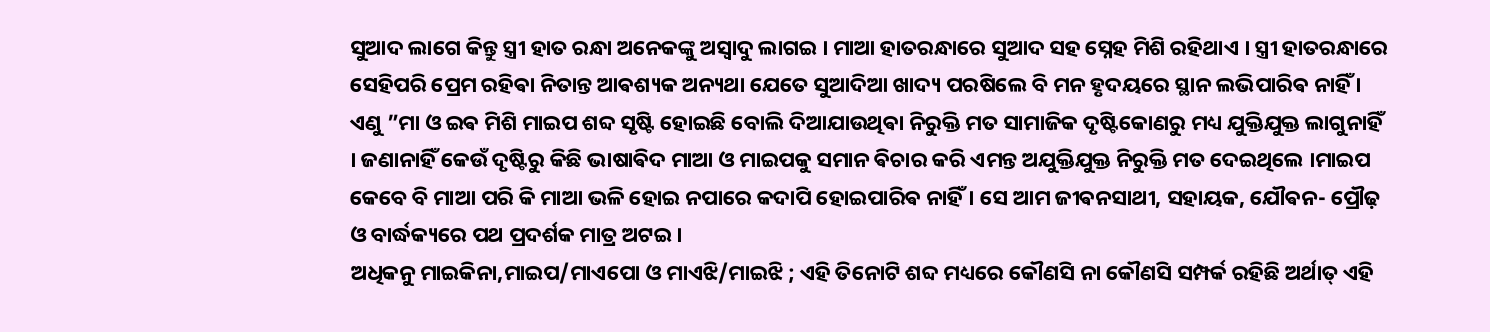ସୁଆଦ ଲାଗେ କିନ୍ତୁ ସ୍ତ୍ରୀ ହାତ ରନ୍ଧା ଅନେକଙ୍କୁ ଅସ୍ଵାଦୁ ଲାଗଇ । ମାଆ ହାତରନ୍ଧାରେ ସୁଆଦ ସହ ସ୍ନେହ ମିଶି ରହିଥାଏ । ସ୍ତ୍ରୀ ହାତରନ୍ଧାରେ ସେହିପରି ପ୍ରେମ ରହିଵା ନିତାନ୍ତ ଆଵଶ୍ୟକ ଅନ୍ୟଥା ଯେତେ ସୁଆଦିଆ ଖାଦ୍ୟ ପରଷିଲେ ବି ମନ ହୃଦୟରେ ସ୍ଥାନ ଲଭିପାରିଵ ନାହିଁ ।
ଏଣୁ ”ମା ଓ ଇଵ ମିଶି ମାଇପ ଶବ୍ଦ ସୃଷ୍ଟି ହୋଇଛି ବୋଲି ଦିଆଯାଉଥିଵା ନିରୁକ୍ତି ମତ ସାମାଜିକ ଦୃଷ୍ଟିକୋଣରୁ ମଧ୍ୟ ଯୁକ୍ତିଯୁକ୍ତ ଲାଗୁନାହିଁ । ଜଣାନାହିଁ କେଉଁ ଦୃଷ୍ଟିରୁ କିଛି ଭାଷାଵିଦ ମାଆ ଓ ମାଇପକୁ ସମାନ ଵିଚାର କରି ଏମନ୍ତ ଅଯୁକ୍ତିଯୁକ୍ତ ନିରୁକ୍ତି ମତ ଦେଇଥିଲେ ।ମାଇପ କେବେ ବି ମାଆ ପରି କି ମାଆ ଭଳି ହୋଇ ନପାରେ କଦାପି ହୋଇପାରିଵ ନାହିଁ । ସେ ଆମ ଜୀଵନସାଥୀ, ସହାୟକ, ଯୌଵନ- ପ୍ରୌଢ଼ ଓ ବାର୍ଦ୍ଧକ୍ୟରେ ପଥ ପ୍ରଦର୍ଶକ ମାତ୍ର ଅଟଇ ।
ଅଧିକନୁ ମାଇକିନା,ମାଇପ/ମାଏପୋ ଓ ମାଏଝି/ମାଇଝି ; ଏହି ତିନୋଟି ଶବ୍ଦ ମଧ୍ୟରେ କୌଣସି ନା କୌଣସି ସମ୍ପର୍କ ରହିଛି ଅର୍ଥାତ୍ ଏହି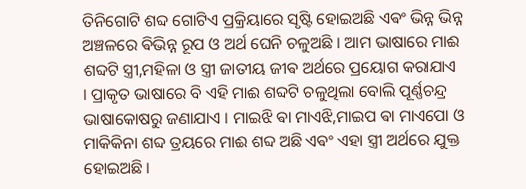ତିନିଗୋଟି ଶବ୍ଦ ଗୋଟିଏ ପ୍ରକ୍ରିୟାରେ ସୃଷ୍ଟି ହୋଇଅଛି ଏଵଂ ଭିନ୍ନ ଭିନ୍ନ ଅଞ୍ଚଳରେ ଵିଭିନ୍ନ ରୂପ ଓ ଅର୍ଥ ଘେନି ଚଳୁଅଛି । ଆମ ଭାଷାରେ ମାଈ ଶବ୍ଦଟି ସ୍ତ୍ରୀ,ମହିଳା ଓ ସ୍ତ୍ରୀ ଜାତୀୟ ଜୀଵ ଅର୍ଥରେ ପ୍ରୟୋଗ କରାଯାଏ । ପ୍ରାକୃତ ଭାଷାରେ ବି ଏହି ମାଈ ଶବ୍ଦଟି ଚଳୁଥିଲା ବୋଲି ପୂର୍ଣ୍ଣଚନ୍ଦ୍ର ଭାଷାକୋଷରୁ ଜଣାଯାଏ । ମାଇଝି ଵା ମାଏଝି,ମାଇପ ଵା ମାଏପୋ ଓ ମାକିକିନା ଶବ୍ଦ ତ୍ରୟରେ ମାଈ ଶବ୍ଦ ଅଛି ଏଵଂ ଏହା ସ୍ତ୍ରୀ ଅର୍ଥରେ ଯୁକ୍ତ ହୋଇଅଛି ।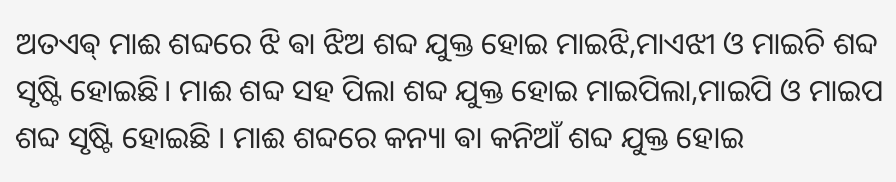ଅତଏଵ୍ ମାଈ ଶବ୍ଦରେ ଝି ଵା ଝିଅ ଶବ୍ଦ ଯୁକ୍ତ ହୋଇ ମାଇଝି,ମାଏଝୀ ଓ ମାଇଚି ଶବ୍ଦ ସୃଷ୍ଟି ହୋଇଛି। ମାଈ ଶବ୍ଦ ସହ ପିଲା ଶବ୍ଦ ଯୁକ୍ତ ହୋଇ ମାଇପିଲା,ମାଇପି ଓ ମାଇପ ଶବ୍ଦ ସୃଷ୍ଟି ହୋଇଛି । ମାଈ ଶବ୍ଦରେ କନ୍ୟା ଵା କନିଆଁ ଶବ୍ଦ ଯୁକ୍ତ ହୋଇ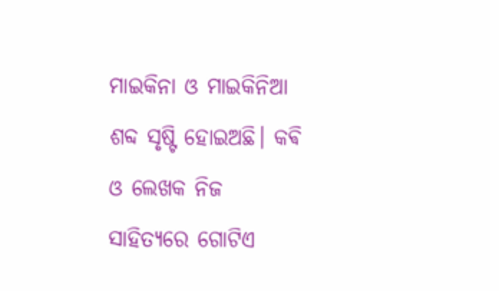ମାଇକିନା ଓ ମାଇକିନିଆ ଶବ୍ଦ ସୃଷ୍ଟି ହୋଇଅଛି। କଵି ଓ ଲେଖକ ନିଜ ସାହିତ୍ୟରେ ଗୋଟିଏ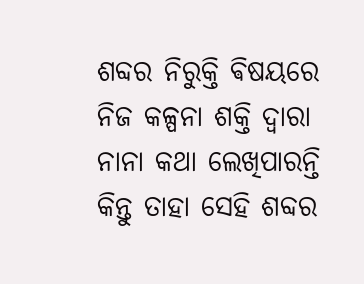ଶବ୍ଦର ନିରୁକ୍ତି ଵିଷୟରେ ନିଜ କଳ୍ପନା ଶକ୍ତି ଦ୍ଵାରା ନାନା କଥା ଲେଖିପାରନ୍ତି କିନ୍ତୁ ତାହା ସେହି ଶବ୍ଦର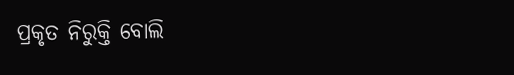ପ୍ରକୃତ ନିରୁକ୍ତି ବୋଲି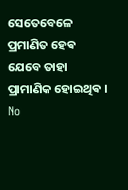ସେତେବେଳେ ପ୍ରମାଣିତ ହେଵ ଯେବେ ତାହା ପ୍ରାମାଣିକ ହୋଇଥିଵ ।
No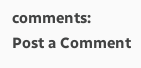comments:
Post a Comment